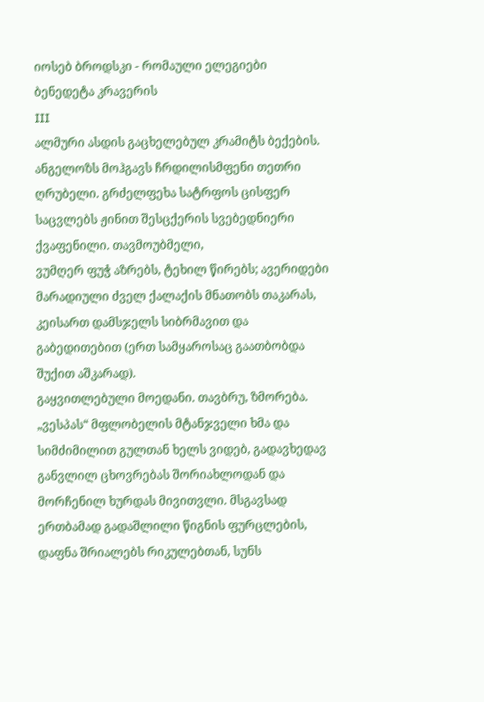იოსებ ბროდსკი - რომაული ელეგიები
ბენედეტა კრავერის
III
ალმური ასდის გაცხელებულ კრამიტს ბექების. ანგელოზს მოჰგავს ჩრდილისმფენი თეთრი ღრუბელი. გრძელფეხა სატრფოს ცისფერ საცვლებს ჟინით შესცქერის სვებედნიერი ქვაფენილი. თავმოუბმელი,
ვუმღერ ფუჭ აზრებს, ტეხილ წირებს; ავერიდები მარადიული ძველ ქალაქის მნათობს თაკარას, კეისართ დამსჯელს სიბრმავით და გაბედითებით (ერთ სამყაროსაც გაათბობდა შუქით აშკარად).
გაყვითლებული მოედანი. თავბრუ, ზმორება. „ვესპას“ მფლობელის მტანჯველი ხმა და სიმძიმილით გულთან ხელს ვიდებ, გადავხედავ განვლილ ცხოვრებას შორიახლოდან და მორჩენილ ხურდას მივითვლი. მსგავსად ერთბამად გადაშლილი წიგნის ფურცლების, დაფნა შრიალებს რიკულებთან, სუნს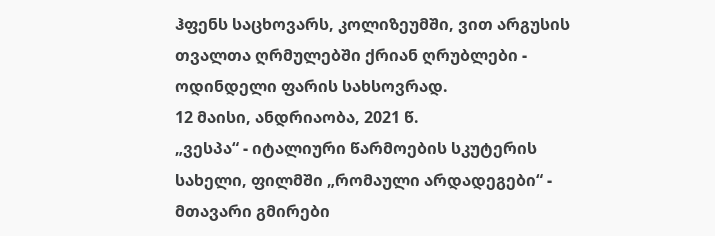ჰფენს საცხოვარს, კოლიზეუმში, ვით არგუსის თვალთა ღრმულებში ქრიან ღრუბლები - ოდინდელი ფარის სახსოვრად.
12 მაისი, ანდრიაობა, 2021 წ.
„ვესპა“ - იტალიური წარმოების სკუტერის სახელი, ფილმში „რომაული არდადეგები“ - მთავარი გმირები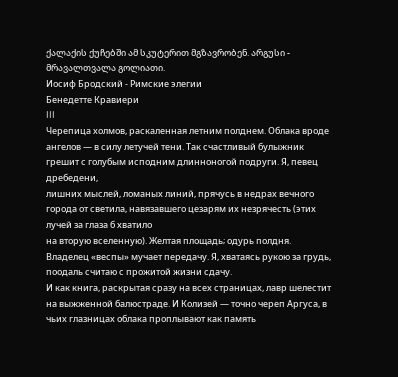ქალაქის ქუჩებში ამ სკუტერით მგზავრობენ. არგუსი - მრავალთვალა გოლიათი.
Иосиф Бродский - Римские элегии
Бенедетте Кравиери
III
Черепица холмов, раскаленная летним полднем. Облака вроде ангелов — в силу летучей тени. Так счастливый булыжник грешит с голубым исподним длинноногой подруги. Я, певец дребедени,
лишних мыслей, ломаных линий, прячусь в недрах вечного города от светила, навязавшего цезарям их незрячесть (этих лучей за глаза б хватило
на вторую вселенную). Желтая площадь; одурь полдня. Владелец «веспы» мучает передачу. Я, хватаясь рукою за грудь, поодаль считаю с прожитой жизни сдачу.
И как книга, раскрытая сразу на всех страницах, лавр шелестит на выжженной балюстраде. И Колизей — точно череп Аргуса, в чьих глазницах облака проплывают как память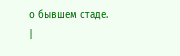о бывшем стаде.
|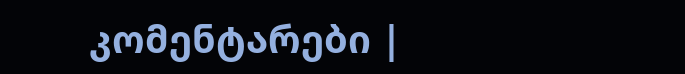კომენტარები |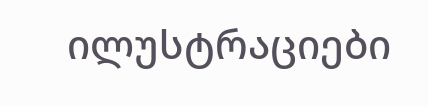ილუსტრაციები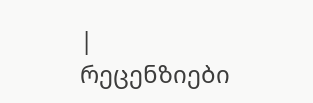|
რეცენზიები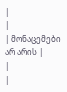|
|
| მონაცემები არ არის |
|
|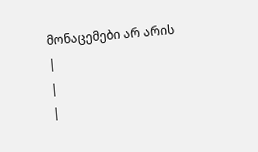მონაცემები არ არის |
|
|